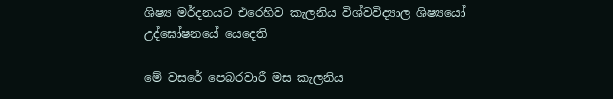ශිෂ්‍ය මර්දනයට එරෙහිව කැලනිය විශ්වවිද්‍යාල ශිෂ්‍යයෝ උද්ඝෝෂනයේ යෙදෙති

මේ වසරේ පෙබරවාරී මස කැලනිය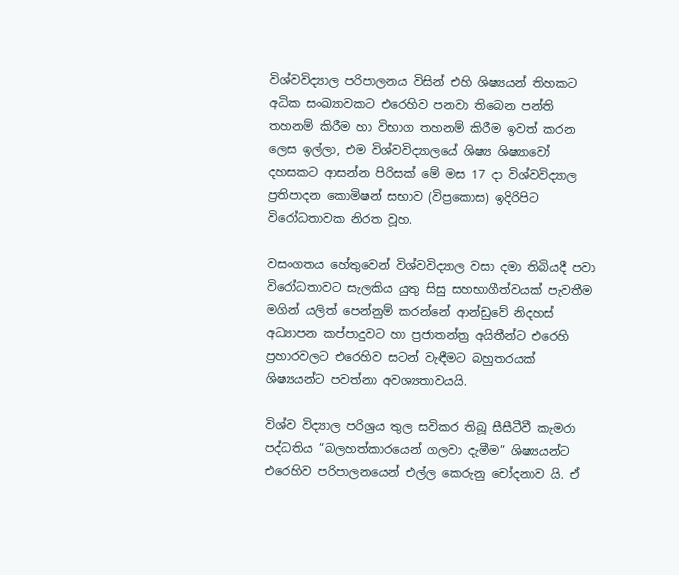විශ්වවිද්‍යාල පරිපාලනය විසින් එහි ශිෂ්‍යයන් තිහකට අධික සංඛ්‍යාවකට එරෙහිව පනවා තිබෙන පන්ති තහනම් කිරීම හා විභාග තහනම් කිරීම ඉවත් කරන ලෙස ඉල්ලා, එම විශ්වවිද්‍යාලයේ ශිෂ්‍ය ශිෂ්‍යාවෝ දහසකට ආසන්න පිරිසක් මේ මස 17 දා විශ්වවිද්‍යාල ප්‍රතිපාදන කොමිෂන් සභාව (විප්‍රකොස) ඉදිරිපිට විරෝධතාවක නිරත වූහ.

වසංගතය හේතුවෙන් විශ්වවිද්‍යාල වසා දමා තිබියදී පවා විරෝධතාවට සැලකිය යුතු සිසු සහභාගීත්වයක් පැවතීම මගින් යලිත් පෙන්නුම් කරන්නේ ආන්ඩුවේ නිදහස් අධ්‍යාපන කප්පාදුවට හා ප්‍රජාතන්ත්‍ර අයිතීන්ට එරෙහි ප්‍රහාරවලට එරෙහිව සටන් වැඳීමට බහුතරයක් ශිෂ්‍යයන්ට පවත්නා අවශ්‍යතාවයයි.

විශ්ව විද්‍යාල පරිශ්‍රය තුල සවිකර තිබූ සීසීටීවී කැමරා පද්ධතිය “බලහත්කාරයෙන් ගලවා දැමීම” ශිෂ්‍යයන්ට එරෙහිව පරිපාලනයෙන් එල්ල කෙරුනු චෝදනාව යි. ඒ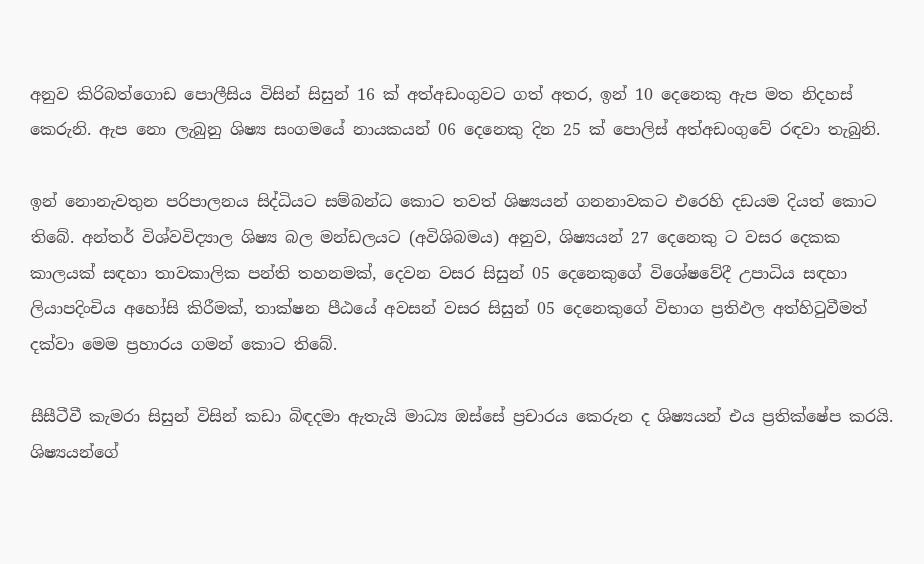අනුව කිරිබත්ගොඩ පොලීසිය විසින් සිසුන් 16 ක් අත්අඩංගුවට ගත් අතර, ඉන් 10 දෙනෙකු ඇප මත නිදහස් කෙරුනි. ඇප නො ලැබුනු ශිෂ්‍ය සංගමයේ නායකයන් 06 දෙනෙකු දින 25 ක් පොලිස් අත්අඩංගුවේ රඳවා තැබුනි.

ඉන් නොනැවතුන පරිපාලනය සිද්ධියට සම්බන්ධ කොට තවත් ශිෂ්‍යයන් ගනනාවකට එරෙහි දඩයම දියත් කොට තිබේ. අන්තර් විශ්වවිද්‍යාල ශිෂ්‍ය බල මන්ඩලයට (අවිශිබමය) අනුව, ශිෂ්‍යයන් 27 දෙනෙකු ට වසර දෙකක කාලයක් සඳහා තාවකාලික පන්ති තහනමක්, දෙවන වසර සිසුන් 05 දෙනෙකුගේ විශේෂවේදී උපාධිය සඳහා ලියාපදිංචිය අහෝසි කිරීමක්, තාක්ෂන පීඨයේ අවසන් වසර සිසුන් 05 දෙනෙකුගේ විභාග ප්‍රතිඵල අත්හිටුවීමත් දක්වා මෙම ප්‍රහාරය ගමන් කොට තිබේ.

සීසීටීවී කැමරා සිසුන් විසින් කඩා බිඳදමා ඇතැයි මාධ්‍ය ඔස්සේ ප්‍රචාරය කෙරුන ද ශිෂ්‍යයන් එය ප්‍රතික්ෂේප කරයි. ශිෂ්‍යයන්ගේ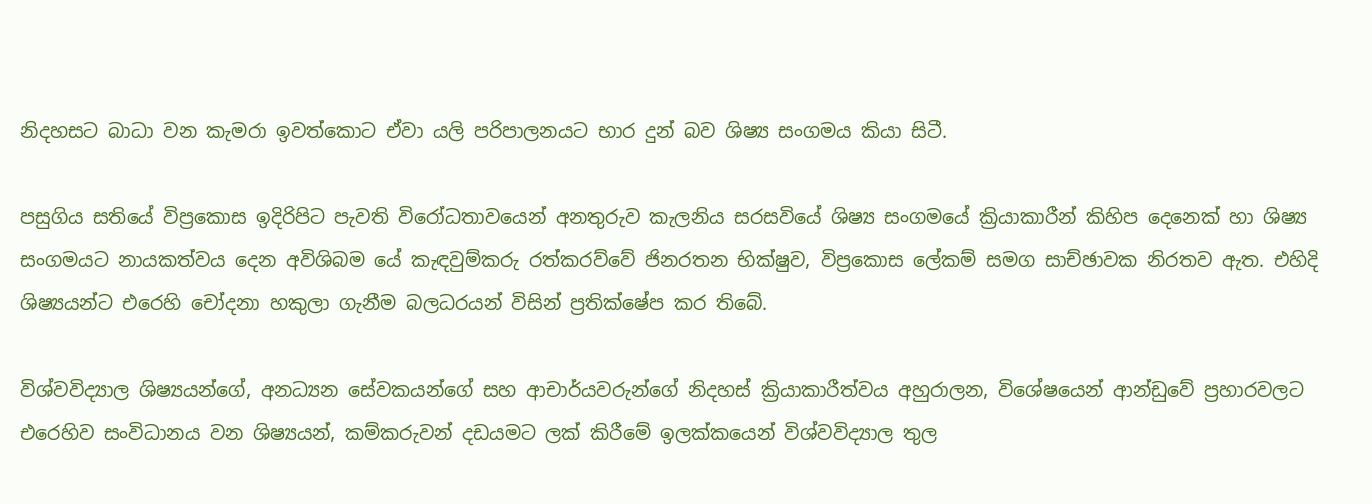නිදහසට බාධා වන කැමරා ඉවත්කොට ඒවා යලි පරිපාලනයට භාර දුන් බව ශිෂ්‍ය සංගමය කියා සිටී.

පසුගිය සතියේ විප්‍රකොස ඉදිරිපිට පැවති විරෝධතාවයෙන් අනතුරුව කැලනිය සරසවියේ ශිෂ්‍ය සංගමයේ ක්‍රියාකාරීන් කිහිප දෙනෙක් හා ශිෂ්‍ය සංගමයට නායකත්වය දෙන අවිශිබම යේ කැඳවුම්කරු රත්කරව්වේ ජිනරතන භික්ෂුව, විප්‍රකොස ලේකම් සමග සාච්ඡාවක නිරතව ඇත. එහිදි ශිෂ්‍යයන්ට එරෙහි චෝදනා හකුලා ගැනීම බලධරයන් විසින් ප්‍රතික්ෂේප කර තිබේ.

විශ්වවිද්‍යාල ශිෂ්‍යයන්ගේ, අනධ්‍යන සේවකයන්ගේ සහ ආචාර්යවරුන්ගේ නිදහස් ක්‍රියාකාරීත්වය අහුරාලන, විශේෂයෙන් ආන්ඩුවේ ප්‍රහාරවලට එරෙහිව සංවිධානය වන ශිෂ්‍යයන්, කම්කරුවන් දඩයමට ලක් කිරීමේ ඉලක්කයෙන් විශ්වවිද්‍යාල තුල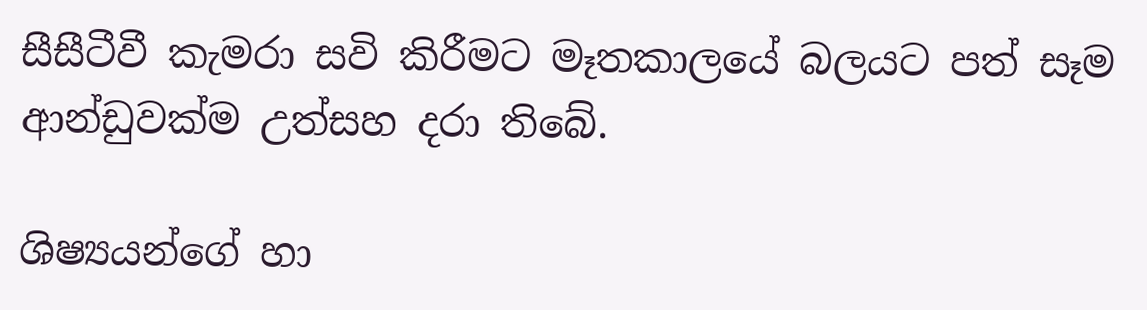සීසීටීවී කැමරා සවි කිරීමට මෑතකාලයේ බලයට පත් සෑම ආන්ඩුවක්ම උත්සහ දරා තිබේ.

ශිෂ්‍යයන්ගේ හා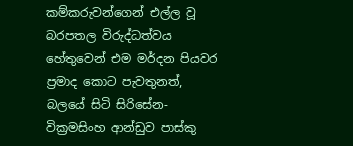කම්කරුවන්ගෙන් එල්ල වූ බරපතල විරුද්ධත්වය හේතුවෙන් එම මර්දන පියවර ප්‍රමාද කොට පැවතුනත්, බලයේ සිටි සිරිසේන-වික්‍රමසිංහ ආන්ඩුව පාස්කු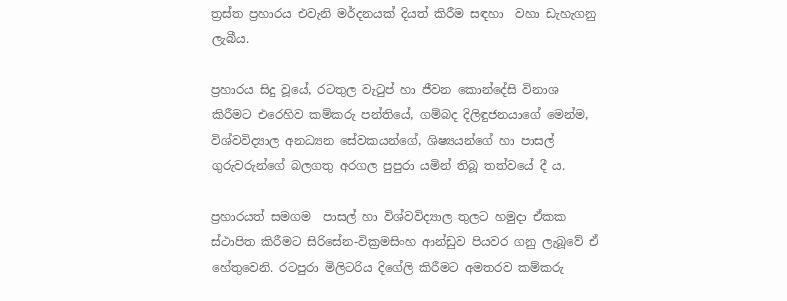ත්‍රස්ත ප්‍රහාරය එවැනි මර්දනයක් දියත් කිරීම සඳහා  වහා ඩැහැගනු ලැබීය.

ප්‍රහාරය සිදු වූයේ, රටතුල වැටුප් හා ජීවන කොන්දේසි විනාශ කිරීමට එරෙහිව කම්කරු පන්තියේ, ගම්බද දිලිඳුජනයාගේ මෙන්ම, විශ්වවිද්‍යාල අනධ්‍යන සේවකයන්ගේ, ශිෂ්‍යයන්ගේ හා පාසල් ගුරුවරුන්ගේ බලගතු අරගල පුපුරා යමින් තිබූ තත්වයේ දී ය.

ප්‍රහාරයත් සමගම  පාසල් හා විශ්වවිද්‍යාල තුලට හමුදා ඒකක ස්ථාපිත කිරීමට සිරිසේන-වික්‍රමසිංහ ආන්ඩුව පියවර ගනු ලැබූවේ ඒ හේතුවෙනි. රටපුරා මිලිටරිය දිගේලි කිරීමට අමතරව කම්කරු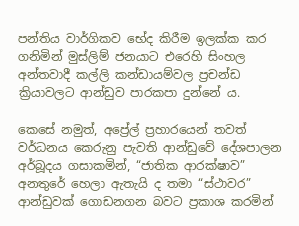පන්තිය වාර්ගිකව භේද කිරීම ඉලක්ක කර ගනිමින් මුස්ලිම් ජනයාට එරෙහි සිංහල අන්තවාදී කල්ලි කන්ඩායම්වල ප්‍රචන්ඩ ක්‍රියාවලට ආන්ඩුව පාරකපා දුන්නේ ය.

කෙසේ නමුත්, අප්‍රේල් ප්‍රහාරයෙන් තවත් වර්ධනය කෙරුනු පැවති ආන්ඩුවේ දේශපාලන අර්බූදය ගසාකමින්, “ජාතික ආරක්ෂාව” අනතුරේ හෙලා ඇතැයි ද තමා “ස්ථාවර” ආන්ඩුවක් ගොඩනගන බවට ප්‍රකාශ කරමින්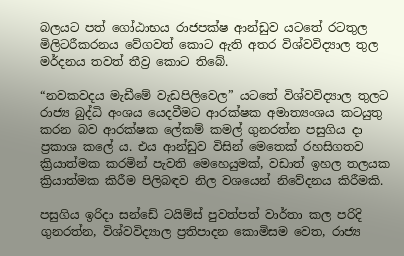බලයට පත් ගෝඨාභය රාජපක්ෂ ආන්ඩුව යටතේ රටතුල මිලිටරීකරනය වේගවත් කොට ඇති අතර විශ්වවිද්‍යාල තුල මර්දනය තවත් තීව්‍ර කොට තිබේ.

“නවකවදය මැඩීමේ වැඩපිලිවෙල” යටතේ විශ්වවිද්‍යාල තුලට රාජ්‍ය බුද්ධි අංශය යෙදවීමට ආරක්ෂක අමාත්‍යංශය කටයුතු කරන බව ආරක්ෂක ලේකම් කමල් ගුනරත්න පසුගිය දා ප්‍රකාශ කලේ ය. එය ආන්ඩුව විසින් මෙතෙක් රහසිගතව ක්‍රියාත්මක කරමින් පැවති මෙහෙයුමක්, වඩාත් ඉහල තලයක ක්‍රියාත්මක කිරීම පිලිබඳව නිල වශයෙන් නිවේදනය කිරීමකි.

පසුගිය ඉරිදා සන්ඩේ ටයිම්ස් පුවත්පත් වාර්තා කල පරිදි ගුනරත්න, විශ්වවිද්‍යාල ප්‍රතිපාදන කොමිසම වෙත, රාජ්‍ය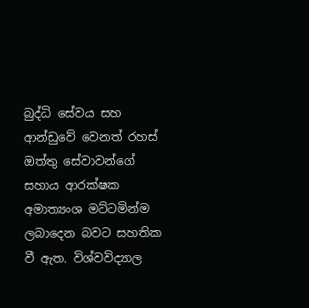බුද්ධි සේවය සහ ආන්ඩුවේ වෙනත් රහස් ඔත්තු සේවාවන්ගේ සහාය ආරක්ෂක අමාත්‍යංශ මට්ටමින්ම ලබාදෙන බවට සහතික වී ඇත. විශ්වවිද්‍යාල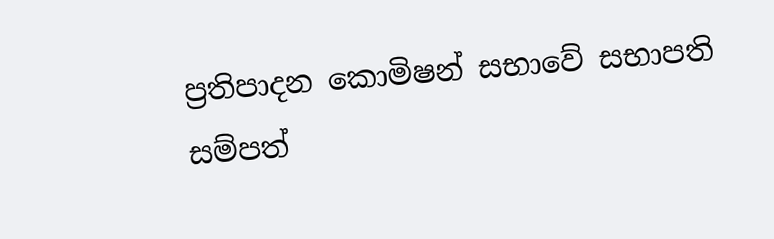ප්‍රතිපාදන කොමිෂන් සභාවේ සභාපති සම්පත්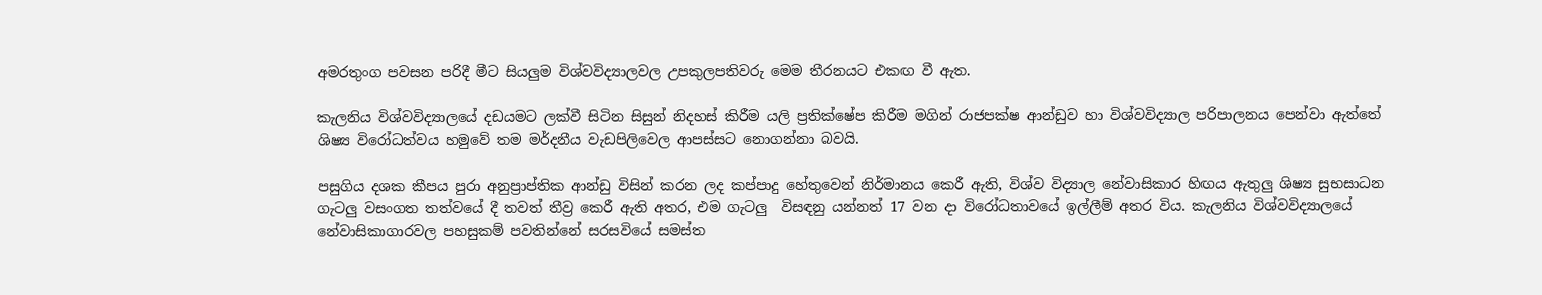අමරතුංග පවසන පරිදී මීට සියලුම විශ්වවිද්‍යාලවල උපකුලපතිවරු මෙම තීරනයට එකඟ වී ඇත.

කැලනිය විශ්වවිද්‍යාලයේ දඩයමට ලක්වී සිටින සිසුන් නිදහස් කිරීම යලි ප්‍රතික්ෂේප කිරීම මගින් රාජපක්ෂ ආන්ඩුව හා විශ්වවිද්‍යාල පරිපාලනය පෙන්වා ඇත්තේ ශිෂ්‍ය විරෝධත්වය හමුවේ තම මර්දනීය වැඩපිලිවෙල ආපස්සට නොගන්නා බවයි.

පසුගිය දශක කීපය පුරා අනුප්‍රාප්තික ආන්ඩු විසින් කරන ලද කප්පාදු හේතුවෙන් නිර්මානය කෙරී ඇති, විශ්ව විද්‍යාල නේවාසිකාර හිඟය ඇතුලු ශිෂ්‍ය සුභසාධන ගැටලු වසංගත තත්වයේ දී තවත් තීව්‍ර කෙරී ඇති අතර, එම ගැටලු  විසඳනු යන්නත් 17 වන දා විරෝධතාවයේ ඉල්ලීම් අතර විය. කැලනිය විශ්වවිද්‍යාලයේ නේවාසිකාගාරවල පහසුකම් පවතින්නේ සරසවියේ සමස්ත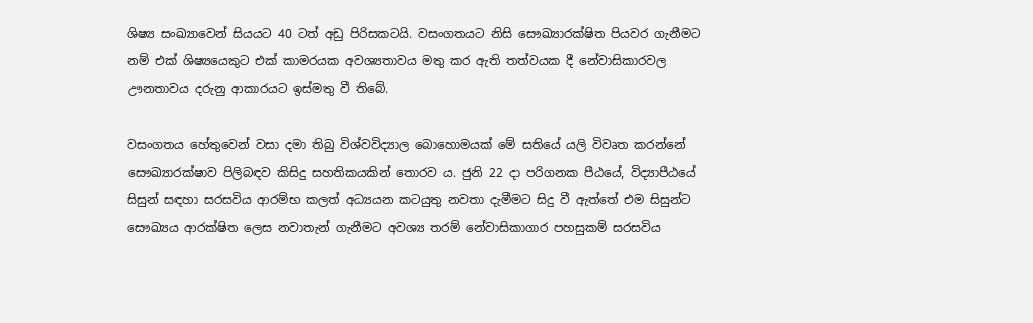ශිෂ්‍ය සංඛ්‍යාවෙන් සියයට 40 ටත් අඩු පිරිසකටයි. වසංගතයට නිසි සෞඛ්‍යාරක්ෂිත පියවර ගැනීමට නම් එක් ශිෂ්‍යයෙකුට එක් කාමරයක අවශ්‍යතාවය මතු කර ඇති තත්වයක දී නේවාසිකාරවල ඌනතාවය දරුනු ආකාරයට ඉස්මතු වී තිබේ.

වසංගතය හේතුවෙන් වසා දමා තිබු විශ්වවිද්‍යාල බොහොමයක් මේ සතියේ යලි විවෘත කරන්නේ සෞඛ්‍යාරක්ෂාව පිලිබඳව කිසිදු සහතිකයකින් තොරව ය. ජුනි 22 දා පරිගනක පීඨයේ, විද්‍යාපීඨයේ සිසුන් සඳහා සරසවිය ආරම්භ කලත් අධ්‍යයන කටයුතු නවතා දැමීමට සිදු වී ඇත්තේ එම සිසුන්ට සෞඛ්‍යය ආරක්ෂිත ලෙස නවාතැන් ගැනීමට අවශ්‍ය තරම් නේවාසිකාගාර පහසුකම් සරසවිය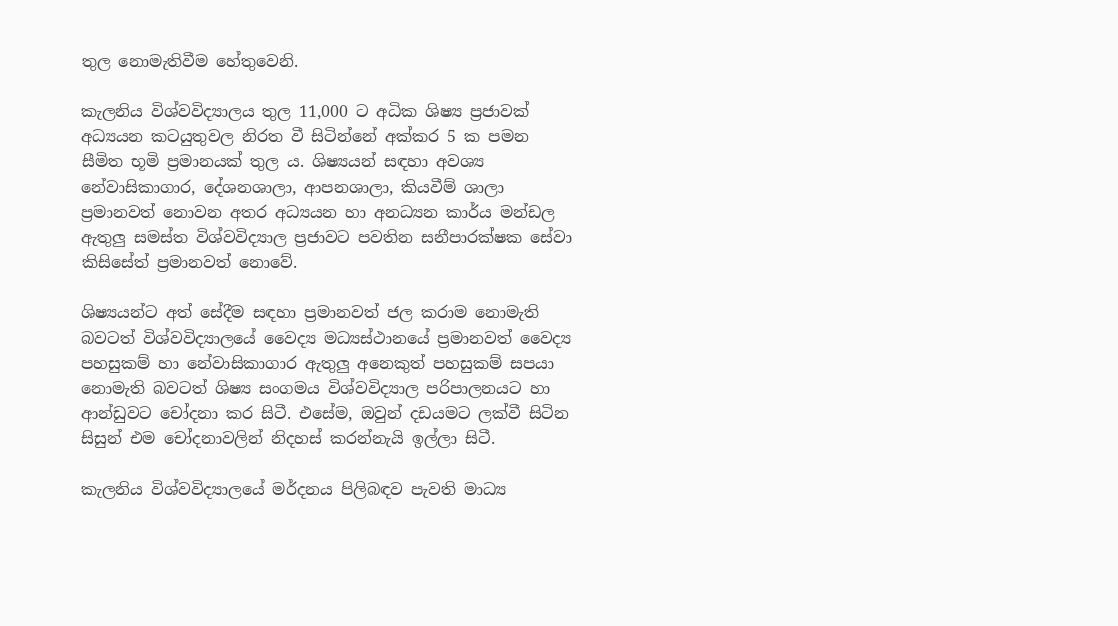තුල නොමැතිවීම හේතුවෙනි.

කැලනිය විශ්වවිද්‍යාලය තුල 11,000 ට අධික ශිෂ්‍ය ප්‍රජාවක් අධ්‍යයන කටයුතුවල නිරත වී සිටින්නේ අක්කර 5 ක පමන සීමිත භූමි ප්‍රමානයක් තුල ය. ශිෂ්‍යයන් සඳහා අවශ්‍ය නේවාසිකාගාර, දේශනශාලා, ආපනශාලා, කියවීම් ශාලා ප්‍රමානවත් නොවන අතර අධ්‍යයන හා අනධ්‍යන කාර්ය මන්ඩල ඇතුලු සමස්ත විශ්වවිද්‍යාල ප්‍රජාවට පවතින සනීපාරක්ෂක සේවා කිසිසේත් ප්‍රමානවත් නොවේ.

ශිෂ්‍යයන්ට අත් සේදීම සඳහා ප්‍රමානවත් ජල කරාම නොමැති බවටත් විශ්වවිද්‍යාලයේ වෛද්‍ය මධ්‍යස්ථානයේ ප්‍රමානවත් වෛද්‍ය පහසුකම් හා නේවාසිකාගාර ඇතුලු අනෙකුත් පහසුකම් සපයා නොමැති බවටත් ශිෂ්‍ය සංගමය විශ්වවිද්‍යාල පරිපාලනයට හා ආන්ඩුවට චෝදනා කර සිටී. එසේම, ඔවුන් දඩයමට ලක්වී සිටින සිසුන් එම චෝදනාවලින් නිදහස් කරන්නැයි ඉල්ලා සිටී.

කැලනිය විශ්වවිද්‍යාලයේ මර්දනය පිලිබඳව පැවති මාධ්‍ය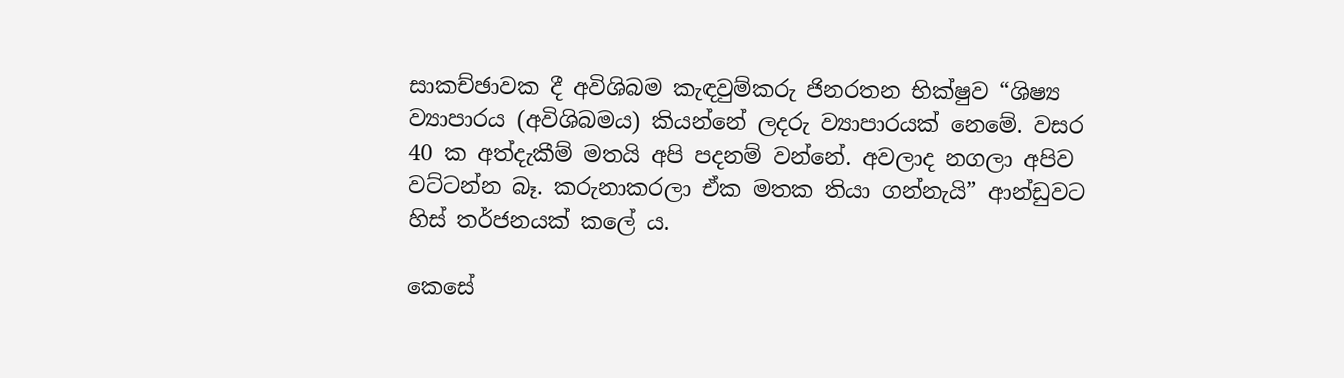සාකච්ඡාවක දී අවිශිබම කැඳවුම්කරු ජිනරතන භික්ෂුව “ශිෂ්‍ය ව්‍යාපාරය (අවිශිබමය) කියන්නේ ලදරු ව්‍යාපාරයක් නෙමේ. වසර 40 ක අත්දැකීම් මතයි අපි පදනම් වන්නේ. අවලාද නගලා අපිව වට්ටන්න බෑ. කරුනාකරලා ඒක මතක තියා ගන්නැයි” ආන්ඩුවට හිස් තර්ජනයක් කලේ ය.

කෙසේ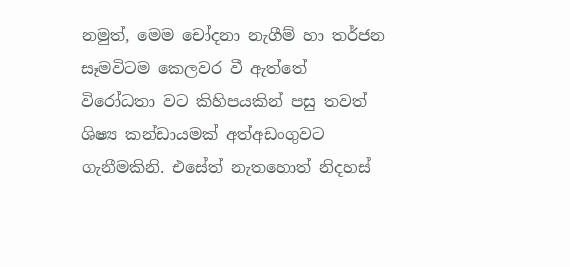නමුත්, මෙම චෝදනා නැගීම් හා තර්ජන සෑමවිටම කෙලවර වී ඇත්තේ විරෝධතා වට කිහිපයකින් පසු තවත් ශිෂ්‍ය කන්ඩායමක් අත්අඩංගුවට ගැනීමකිනි. එසේත් නැතහොත් නිදහස්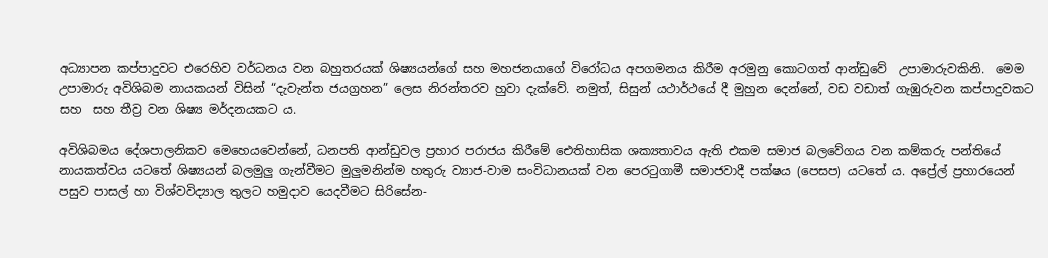අධ්‍යාපන කප්පාදුවට එරෙහිව වර්ධනය වන බහුතරයක් ශිෂ්‍යයන්ගේ සහ මහජනයාගේ විරෝධය අපගමනය කිරීම අරමුනු කොටගත් ආන්ඩුවේ  උපාමාරුවකිනි.  මෙම උපාමාරු අවිශිබම නායකයන් විසින් “දැවැන්ත ජයග්‍රහන” ලෙස නිරන්තරව හුවා දැක්වේ. නමුත්, සිසුන් යථාර්ථයේ දී මුහුන දෙන්නේ, වඩ වඩාත් ගැඹුරුවන කප්පාදුවකට සහ  සහ තීව්‍ර වන ශිෂ්‍ය මර්දනයකට ය.

අවිශිබමය දේශපාලනිකව මෙහෙයවෙන්නේ, ධනපති ආන්ඩුවල ප්‍රහාර පරාජය කිරීමේ ඓතිහාසික ශක්‍යතාවය ඇති එකම සමාජ බලවේගය වන කම්කරු පන්තියේ නායකත්වය යටතේ ශිෂ්‍යයන් බලමුලු ගැන්වීමට මුලුමනින්ම හතුරු ව්‍යාජ-වාම සංවිධානයක් වන පෙරටුගාමී සමාජවාදී පක්ෂය (පෙසප) යටතේ ය. අප්‍රේල් ප්‍රහාරයෙන් පසුව පාසල් හා විශ්වවිද්‍යාල තුලට හමුදාව යෙදවීමට සිරිසේන-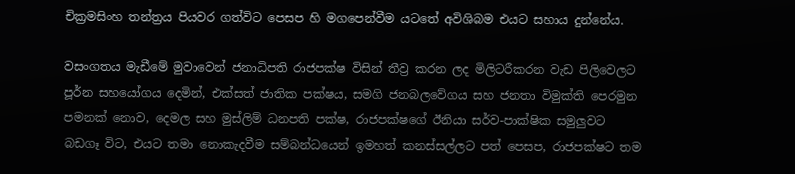චික්‍රමසිංහ තන්ත්‍රය පියවර ගත්විට පෙසප හි මගපෙන්වීම යටතේ අවිශිබම එයට සහාය දුන්නේය.

වසංගතය මැඩීමේ මුවාවෙන් ජනාධිපති රාජපක්ෂ විසින් තීව්‍ර කරන ලද මිලිටරීකරන වැඩ පිලිවෙලට පූර්න සහයෝගය දෙමින්, එක්සත් ජාතික පක්ෂය, සමගි ජනබලවේගය සහ ජනතා විමුක්ති පෙරමුන පමනක් නොව, දෙමල සහ මුස්ලිම් ධනපති පක්ෂ, රාජපක්ෂගේ ඊනියා සර්ව-පාක්ෂික සමුලුවට බඩගෑ විට, එයට තමා නොකැදවීම සම්බන්ධයෙන් ඉමහත් කනස්සල්ලට පත් පෙසප, රාජපක්ෂට තම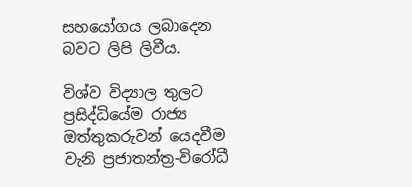සහයෝගය ලබාදෙන බවට ලිපි ලිවීය.

විශ්ව විද්‍යාල තුලට ප්‍රසිද්ධියේම රාජ්‍ය ඔත්තුකරුවන් යෙදවීම වැනි ප්‍රජාතන්ත්‍ර-විරෝධී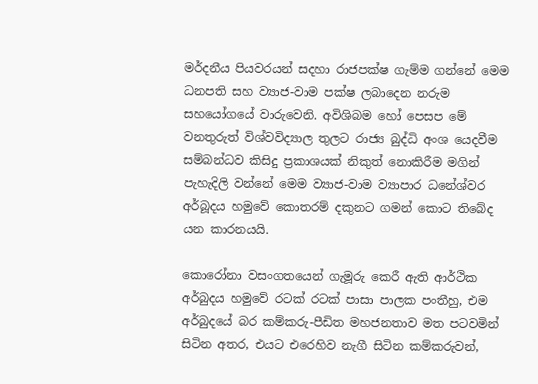මර්දනීය පියවරයන් සදහා රාජපක්ෂ ගැම්ම ගන්නේ මෙම ධනපති සහ ව්‍යාජ-වාම පක්ෂ ලබාදෙන නරුම සහයෝගයේ වාරුවෙනි. අවිශිබම හෝ පෙසප මේ වනතුරුත් විශ්වවිද්‍යාල තුලට රාජ්‍ය බුද්ධි අංශ යෙදවීම සම්බන්ධව කිසිදු ප්‍රකාශයක් නිකුත් නොකිරීම මගින් පැහැදිලි වන්නේ මෙම ව්‍යාජ-වාම ව්‍යාපාර ධනේශ්වර අර්බූදය හමුවේ කොතරම් දකුනට ගමන් කොට තිබේද යන කාරනයයි.

කොරෝනා වසංගතයෙන් ගැමූරු කෙරී ඇති ආර්ථික අර්බුදය හමුවේ රටක් රටක් පාසා පාලක පංතීහු, එම අර්බුදයේ බර කම්කරු-පීඩිත මහජනතාව මත පටවමින් සිටින අතර, එයට එරෙහිව නැගී සිටින කම්කරුවන්,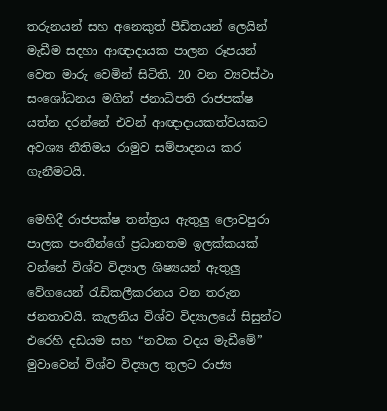තරුනයන් සහ අනෙකුත් පීඩිතයන් ලෙයින් මැඩීම සදහා ආඥාදායක පාලන රූපයන් වෙත මාරු වෙමින් සිටිති. 20 වන ව්‍යවස්ථා සංශෝධනය මගින් ජනාධිපති රාජපක්ෂ යත්න දරන්නේ එවන් ආඥාදායකත්වයකට අවශ්‍ය නීතිමය රාමුව සම්පාදනය කර ගැනීමටයි.

මෙහිදී රාජපක්ෂ තන්ත්‍රය ඇතුලු ලොවපුරා පාලක පංතීන්ගේ ප්‍රධානතම ඉලක්කයක් වන්නේ විශ්ව විද්‍යාල ශිෂ්‍යයන් ඇතුලු වේගයෙන් රැඩිකලීකරනය වන තරුන ජනතාවයි. කැලනිය විශ්ව විද්‍යාලයේ සිසුන්ට එරෙහි දඩයම සහ “නවක වදය මැඩීමේ” මුවාවෙන් විශ්ව විද්‍යාල තුලට රාජ්‍ය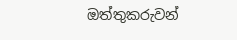ඔත්තුකරුවන්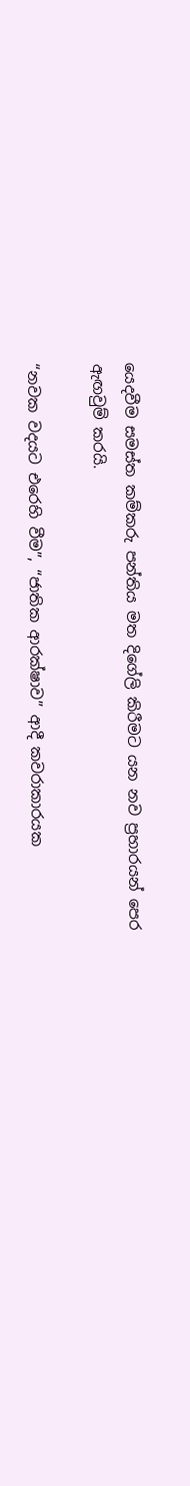යෙදවීම සමස්ත කම්කරු පන්තිය මත දිගේලි කිරීමට යන නව ප්‍රහාරයන් පෙර ඇඟවුම් කරයි.

“නවක වදයට එරෙහි වීම”, “ජාතික ආරක්ෂාව” ආදී කවරාකාරයක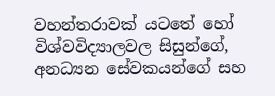වහන්තරාවක් යටතේ හෝ විශ්වවිද්‍යාලවල සිසුන්ගේ, අනධ්‍යන සේවකයන්ගේ සහ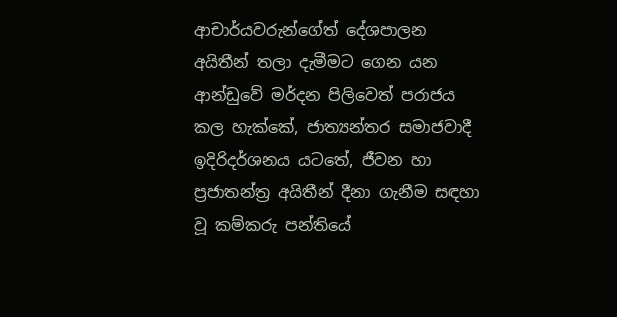ආචාර්යවරුන්ගේත් දේශපාලන අයිතීන් තලා දැමීමට ගෙන යන ආන්ඩුවේ මර්දන පිලිවෙත් පරාජය කල හැක්කේ, ජාත්‍යන්තර සමාජවාදී ඉදිරිදර්ශනය යටතේ, ජීවන හා ප්‍රජාතන්ත්‍ර අයිතීන් දීනා ගැනීම සඳහා වූ කම්කරු පන්තියේ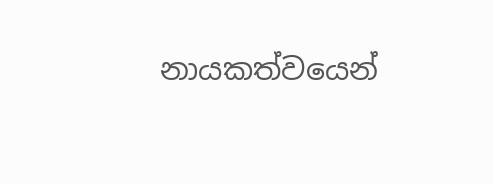නායකත්වයෙන්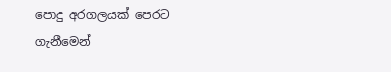පොදු අරගලයක් පෙරට ගැනීමෙන්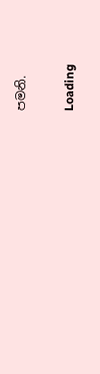පමනි.

Loading